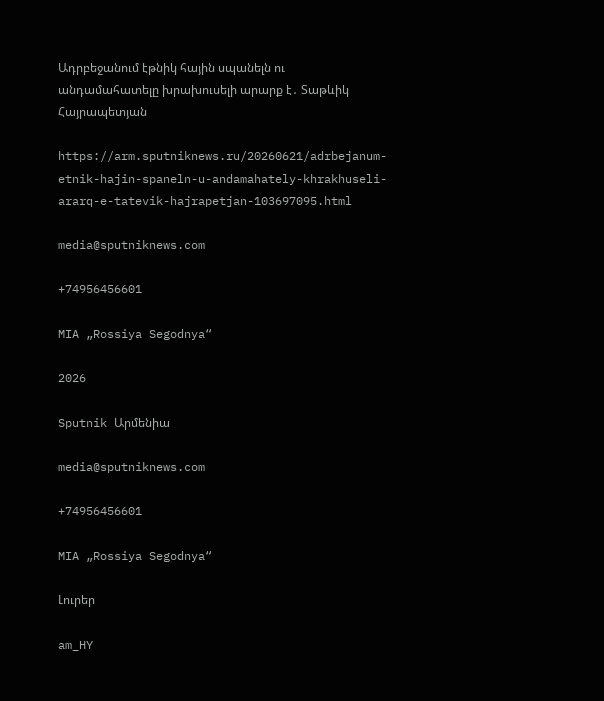Ադրբեջանում էթնիկ հային սպանելն ու անդամահատելը խրախուսելի արարք է․ Տաթևիկ Հայրապետյան

https://arm.sputniknews.ru/20260621/adrbejanum-etnik-hajin-spaneln-u-andamahately-khrakhuseli-ararq-e-tatevik-hajrapetjan-103697095.html

media@sputniknews.com

+74956456601

MIA „Rossiya Segodnya“

2026

Sputnik Արմենիա

media@sputniknews.com

+74956456601

MIA „Rossiya Segodnya“

Լուրեր

am_HY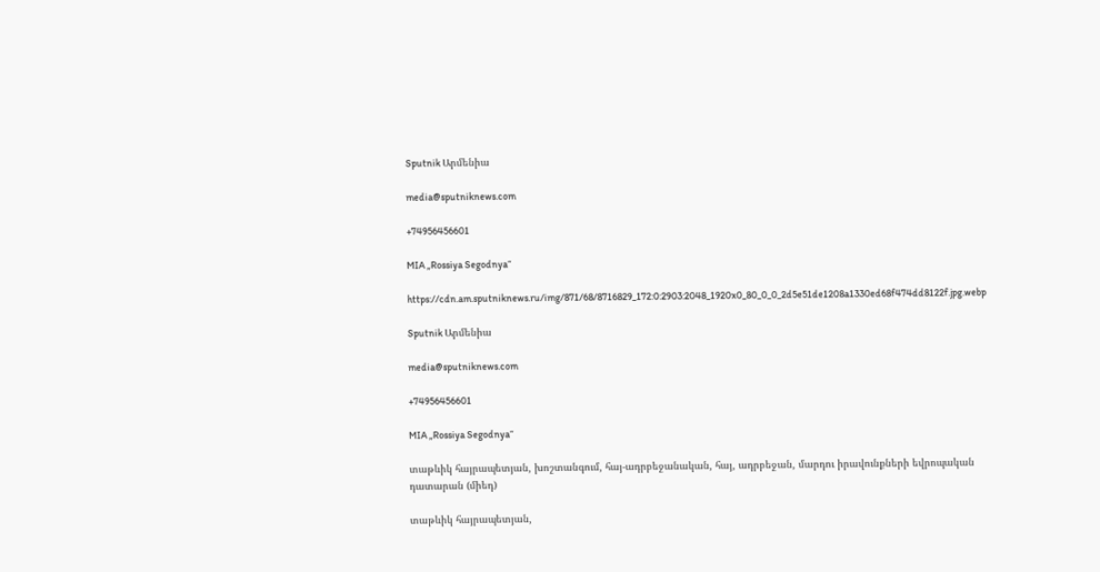Sputnik Արմենիա

media@sputniknews.com

+74956456601

MIA „Rossiya Segodnya“

https://cdn.am.sputniknews.ru/img/871/68/8716829_172:0:2903:2048_1920x0_80_0_0_2d5e51de1208a1330ed68f474dd8122f.jpg.webp

Sputnik Արմենիա

media@sputniknews.com

+74956456601

MIA „Rossiya Segodnya“

տաթևիկ հայրապետյան, խոշտանգում, հայ-ադրբեջանական, հայ, ադրբեջան, մարդու իրավունքների եվրոպական դատարան (միեդ)

տաթևիկ հայրապետյան,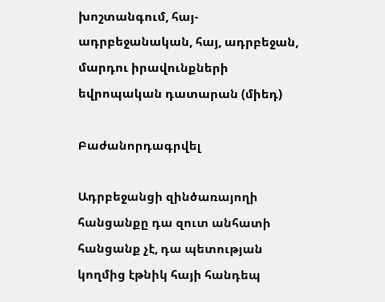խոշտանգում, հայ-ադրբեջանական, հայ, ադրբեջան, մարդու իրավունքների եվրոպական դատարան (միեդ)

Բաժանորդագրվել

Ադրբեջանցի զինծառայողի հանցանքը դա զուտ անհատի հանցանք չէ, դա պետության կողմից էթնիկ հայի հանդեպ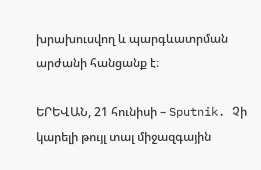խրախուսվող և պարգևատրման արժանի հանցանք է։

ԵՐԵՎԱՆ, 21 հունիսի – Sputnik. Չի կարելի թույլ տալ միջազգային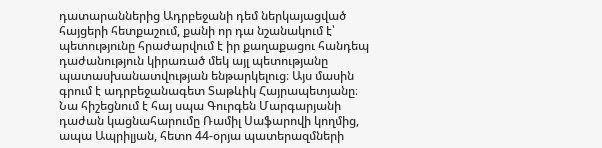դատարաններից Ադրբեջանի դեմ ներկայացված հայցերի հետքաշում, քանի որ դա նշանակում է՝ պետությունը հրաժարվում է իր քաղաքացու հանդեպ դաժանություն կիրառած մեկ այլ պետությանը պատասխանատվության ենթարկելուց։ Այս մասին գրում է ադրբեջանագետ Տաթևիկ Հայրապետյանը։ Նա հիշեցնում է հայ սպա Գուրգեն Մարգարյանի դաժան կացնահարումը Ռամիլ Սաֆարովի կողմից, ապա Ապրիլյան, հետո 44-օրյա պատերազմների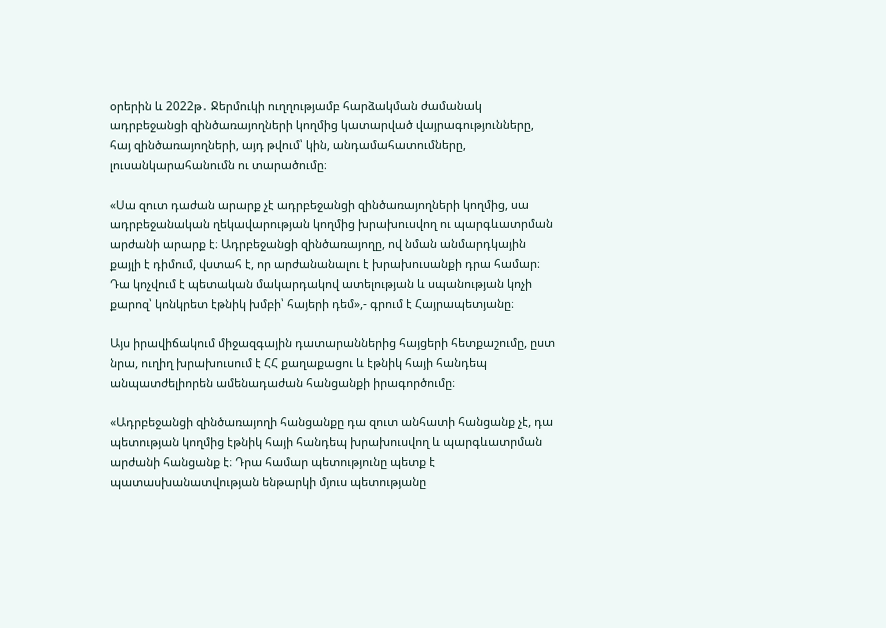օրերին և 2022թ․ Ջերմուկի ուղղությամբ հարձակման ժամանակ ադրբեջանցի զինծառայողների կողմից կատարված վայրագությունները, հայ զինծառայողների, այդ թվում՝ կին, անդամահատումները, լուսանկարահանումն ու տարածումը։

«Սա զուտ դաժան արարք չէ ադրբեջանցի զինծառայողների կողմից, սա ադրբեջանական ղեկավարության կողմից խրախուսվող ու պարգևատրման արժանի արարք է։ Ադրբեջանցի զինծառայողը, ով նման անմարդկային քայլի է դիմում, վստահ է, որ արժանանալու է խրախուսանքի դրա համար։ Դա կոչվում է պետական մակարդակով ատելության և սպանության կոչի քարոզ՝ կոնկրետ էթնիկ խմբի՝ հայերի դեմ»,- գրում է Հայրապետյանը։

Այս իրավիճակում միջազգային դատարաններից հայցերի հետքաշումը, ըստ նրա, ուղիղ խրախուսում է ՀՀ քաղաքացու և էթնիկ հայի հանդեպ անպատժելիորեն ամենադաժան հանցանքի իրագործումը։

«Ադրբեջանցի զինծառայողի հանցանքը դա զուտ անհատի հանցանք չէ, դա պետության կողմից էթնիկ հայի հանդեպ խրախուսվող և պարգևատրման արժանի հանցանք է։ Դրա համար պետությունը պետք է պատասխանատվության ենթարկի մյուս պետությանը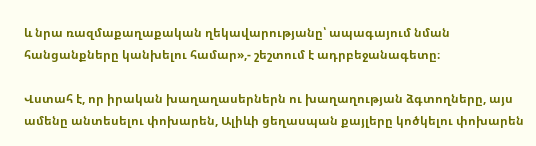և նրա ռազմաքաղաքական ղեկավարությանը՝ ապագայում նման հանցանքները կանխելու համար»,- շեշտում է ադրբեջանագետը։

Վստահ է, որ իրական խաղաղասերներն ու խաղաղության ձգտողները, այս ամենը անտեսելու փոխարեն, Ալիևի ցեղասպան քայլերը կոծկելու փոխարեն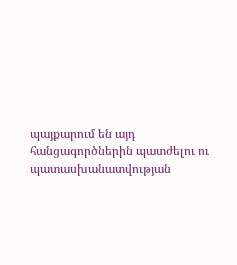պայքարում են այդ հանցագործներին պատժելու ու պատասխանատվության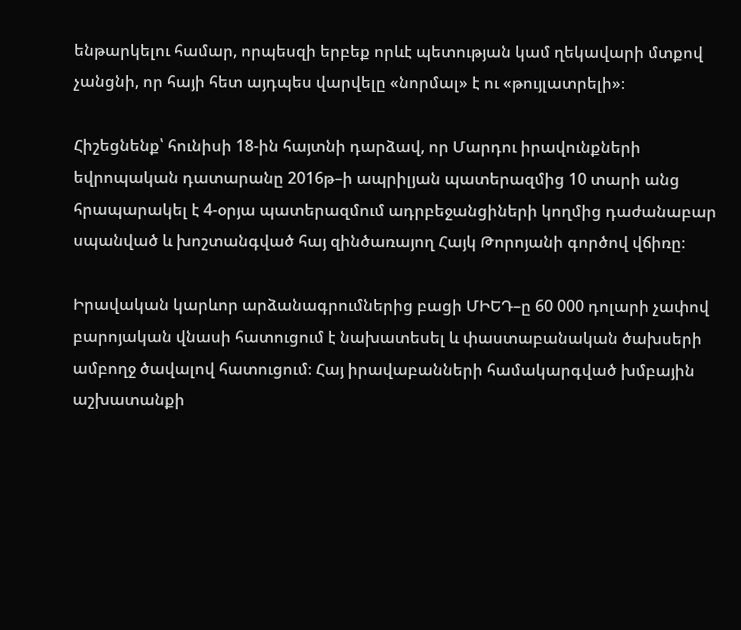ենթարկելու համար, որպեսզի երբեք որևէ պետության կամ ղեկավարի մտքով չանցնի, որ հայի հետ այդպես վարվելը «նորմալ» է ու «թույլատրելի»։

Հիշեցնենք՝ հունիսի 18-ին հայտնի դարձավ, որ Մարդու իրավունքների եվրոպական դատարանը 2016թ–ի ապրիլյան պատերազմից 10 տարի անց հրապարակել է 4-օրյա պատերազմում ադրբեջանցիների կողմից դաժանաբար սպանված և խոշտանգված հայ զինծառայող Հայկ Թորոյանի գործով վճիռը։

Իրավական կարևոր արձանագրումներից բացի ՄԻԵԴ–ը 60 000 դոլարի չափով բարոյական վնասի հատուցում է նախատեսել և փաստաբանական ծախսերի ամբողջ ծավալով հատուցում։ Հայ իրավաբանների համակարգված խմբային աշխատանքի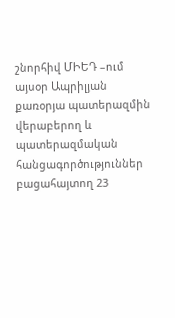շնորհիվ ՄԻԵԴ –ում այսօր Ապրիլյան քառօրյա պատերազմին վերաբերող և պատերազմական հանցագործություններ բացահայտող 23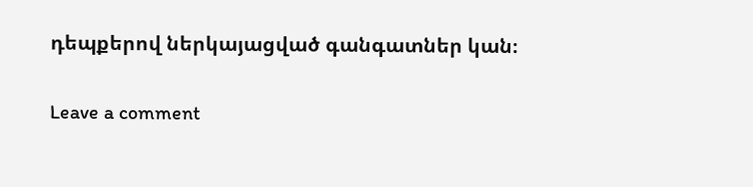դեպքերով ներկայացված գանգատներ կան։

Leave a comment